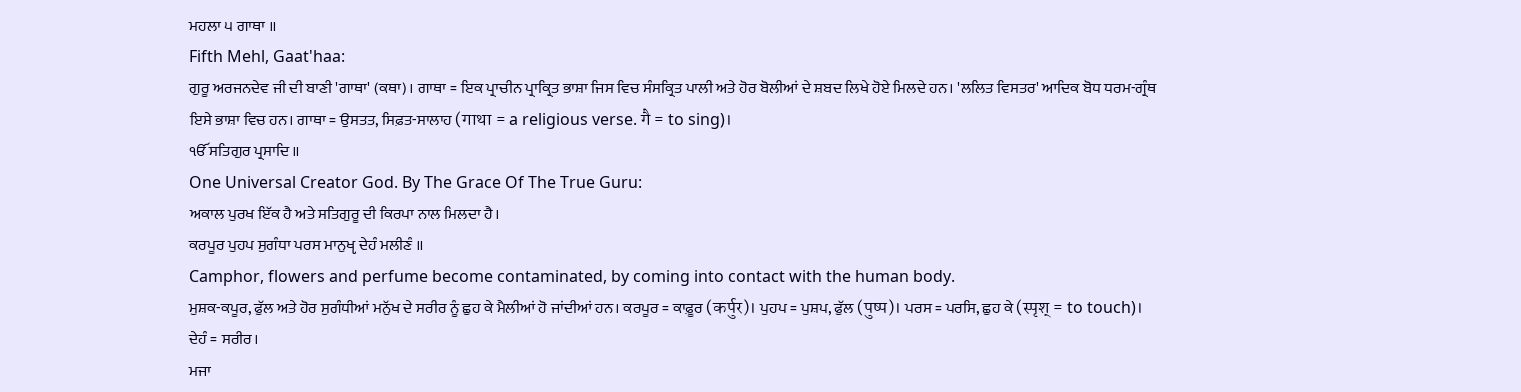ਮਹਲਾ ੫ ਗਾਥਾ ॥
Fifth Mehl, Gaat'haa:
ਗੁਰੂ ਅਰਜਨਦੇਵ ਜੀ ਦੀ ਬਾਣੀ 'ਗਾਥਾ' (ਕਥਾ)। ਗਾਥਾ = ਇਕ ਪ੍ਰਾਚੀਨ ਪ੍ਰਾਕ੍ਰਿਤ ਭਾਸ਼ਾ ਜਿਸ ਵਿਚ ਸੰਸਕ੍ਰਿਤ ਪਾਲੀ ਅਤੇ ਹੋਰ ਬੋਲੀਆਂ ਦੇ ਸ਼ਬਦ ਲਿਖੇ ਹੋਏ ਮਿਲਦੇ ਹਨ। 'ਲਲਿਤ ਵਿਸਤਰ' ਆਦਿਕ ਬੋਧ ਧਰਮ-ਗ੍ਰੰਥ ਇਸੇ ਭਾਸ਼ਾ ਵਿਚ ਹਨ। ਗਾਥਾ = ਉਸਤਤ, ਸਿਫ਼ਤ-ਸਾਲਾਹ (गाथा = a religious verse. गै = to sing)।
ੴ ਸਤਿਗੁਰ ਪ੍ਰਸਾਦਿ ॥
One Universal Creator God. By The Grace Of The True Guru:
ਅਕਾਲ ਪੁਰਖ ਇੱਕ ਹੈ ਅਤੇ ਸਤਿਗੁਰੂ ਦੀ ਕਿਰਪਾ ਨਾਲ ਮਿਲਦਾ ਹੈ।
ਕਰਪੂਰ ਪੁਹਪ ਸੁਗੰਧਾ ਪਰਸ ਮਾਨੁਖੵ ਦੇਹੰ ਮਲੀਣੰ ॥
Camphor, flowers and perfume become contaminated, by coming into contact with the human body.
ਮੁਸ਼ਕ-ਕਪੂਰ, ਫੁੱਲ ਅਤੇ ਹੋਰ ਸੁਗੰਧੀਆਂ ਮਨੁੱਖ ਦੇ ਸਰੀਰ ਨੂੰ ਛੁਹ ਕੇ ਮੈਲੀਆਂ ਹੋ ਜਾਂਦੀਆਂ ਹਨ। ਕਰਪੂਰ = ਕਾਫ਼ੂਰ (कर्पुर)। ਪੁਹਪ = ਪੁਸ਼ਪ, ਫੁੱਲ (पुष्प)। ਪਰਸ = ਪਰਸਿ, ਛੁਹ ਕੇ (स्पृश् = to touch)। ਦੇਹੰ = ਸਰੀਰ।
ਮਜਾ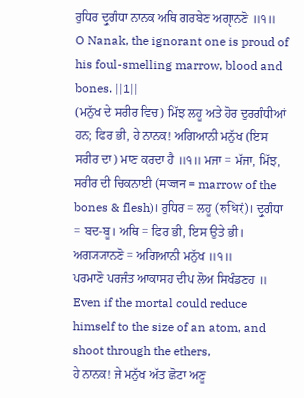ਰੁਧਿਰ ਦ੍ਰੁਗੰਧਾ ਨਾਨਕ ਅਥਿ ਗਰਬੇਣ ਅਗੵਾਨਣੋ ॥੧॥
O Nanak, the ignorant one is proud of his foul-smelling marrow, blood and bones. ||1||
(ਮਨੁੱਖ ਦੇ ਸਰੀਰ ਵਿਚ) ਮਿੱਝ ਲਹੂ ਅਤੇ ਹੋਰ ਦੁਰਗੰਧੀਆਂ ਹਨ; ਫਿਰ ਭੀ, ਹੇ ਨਾਨਕ! ਅਗਿਆਨੀ ਮਨੁੱਖ (ਇਸ ਸਰੀਰ ਦਾ) ਮਾਣ ਕਰਦਾ ਹੈ ॥੧॥ ਮਜਾ = ਮੱਜਾ, ਮਿੱਝ, ਸਰੀਰ ਦੀ ਚਿਕਨਾਈ (मज्जन = marrow of the bones & flesh)। ਰੁਧਿਰ = ਲਹੂ (रुधिरं)। ਦ੍ਰੁਗੰਧਾ = ਬਦ-ਬੂ। ਅਥਿ = ਫਿਰ ਭੀ, ਇਸ ਉਤੇ ਭੀ। ਅਗ੍ਯ੍ਯਾਨਣੋ = ਅਗਿਆਨੀ ਮਨੁੱਖ ॥੧॥
ਪਰਮਾਣੋ ਪਰਜੰਤ ਆਕਾਸਹ ਦੀਪ ਲੋਅ ਸਿਖੰਡਣਹ ॥
Even if the mortal could reduce himself to the size of an atom, and shoot through the ethers,
ਹੇ ਨਾਨਕ! ਜੇ ਮਨੁੱਖ ਅੱਤ ਛੋਟਾ ਅਣੂ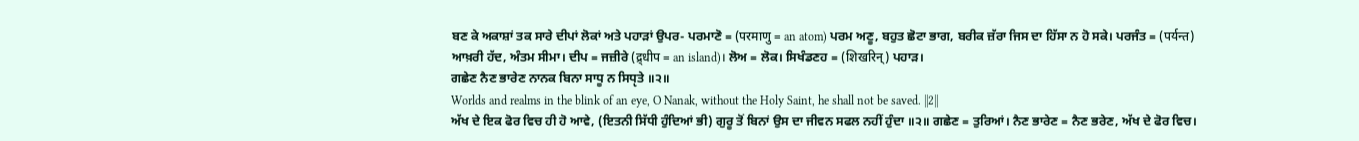ਬਣ ਕੇ ਅਕਾਸ਼ਾਂ ਤਕ ਸਾਰੇ ਦੀਪਾਂ ਲੋਕਾਂ ਅਤੇ ਪਹਾੜਾਂ ਉਪਰ- ਪਰਮਾਣੋ = (परमाणु = an atom) ਪਰਮ ਅਣੂ, ਬਹੁਤ ਛੋਟਾ ਭਾਗ, ਬਰੀਕ ਜ਼ੱਰਾ ਜਿਸ ਦਾ ਹਿੱਸਾ ਨ ਹੋ ਸਕੇ। ਪਰਜੰਤ = (पर्यन्त) ਆਖ਼ਰੀ ਹੱਦ, ਅੰਤਮ ਸੀਮਾ। ਦੀਪ = ਜਜ਼ੀਰੇ (द्र्धीप = an island)। ਲੋਅ = ਲੋਕ। ਸਿਖੰਡਣਹ = (शिखरिन्) ਪਹਾੜ।
ਗਛੇਣ ਨੈਣ ਭਾਰੇਣ ਨਾਨਕ ਬਿਨਾ ਸਾਧੂ ਨ ਸਿਧੵਤੇ ॥੨॥
Worlds and realms in the blink of an eye, O Nanak, without the Holy Saint, he shall not be saved. ||2||
ਅੱਖ ਦੇ ਇਕ ਫੋਰ ਵਿਚ ਹੀ ਹੋ ਆਵੇ, (ਇਤਨੀ ਸਿੱਧੀ ਹੁੰਦਿਆਂ ਭੀ) ਗੁਰੂ ਤੋਂ ਬਿਨਾਂ ਉਸ ਦਾ ਜੀਵਨ ਸਫਲ ਨਹੀਂ ਹੁੰਦਾ ॥੨॥ ਗਛੇਣ = ਤੁਰਿਆਂ। ਨੈਣ ਭਾਰੇਣ = ਨੈਣ ਭਰੇਣ, ਅੱਖ ਦੇ ਫੋਰ ਵਿਚ।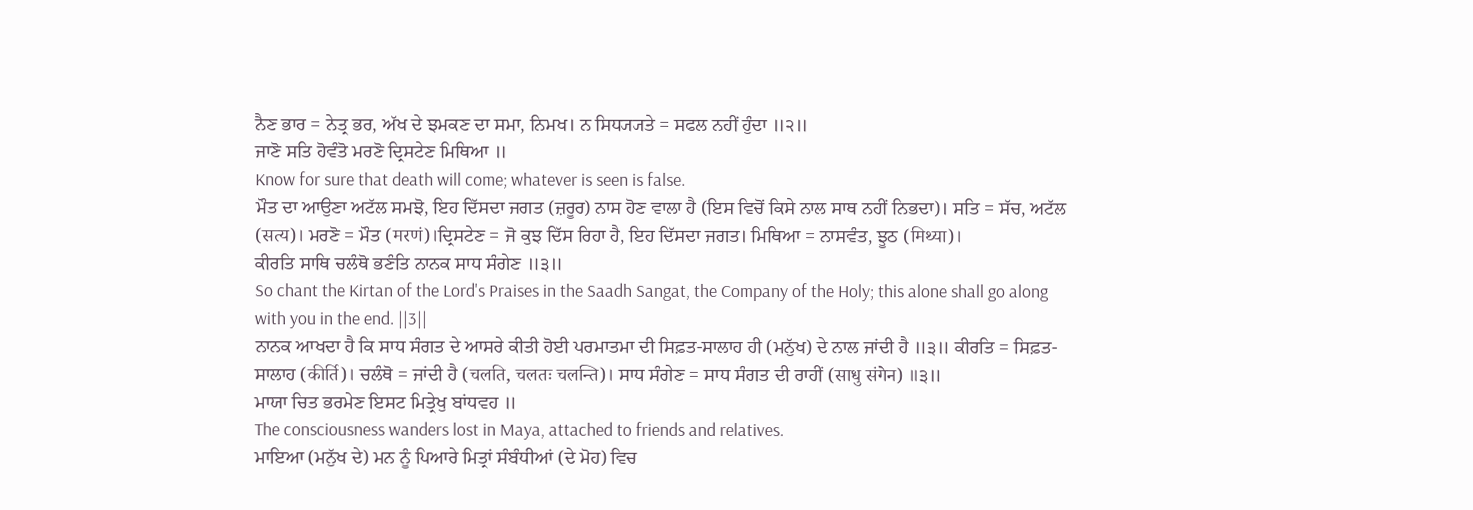ਨੈਣ ਭਾਰ = ਨੇਤ੍ਰ ਭਰ, ਅੱਖ ਦੇ ਝਮਕਣ ਦਾ ਸਮਾ, ਨਿਮਖ। ਨ ਸਿਧ੍ਯ੍ਯਤੇ = ਸਫਲ ਨਹੀਂ ਹੁੰਦਾ ॥੨॥
ਜਾਣੋ ਸਤਿ ਹੋਵੰਤੋ ਮਰਣੋ ਦ੍ਰਿਸਟੇਣ ਮਿਥਿਆ ॥
Know for sure that death will come; whatever is seen is false.
ਮੌਤ ਦਾ ਆਉਣਾ ਅਟੱਲ ਸਮਝੋ, ਇਹ ਦਿੱਸਦਾ ਜਗਤ (ਜ਼ਰੂਰ) ਨਾਸ ਹੋਣ ਵਾਲਾ ਹੈ (ਇਸ ਵਿਚੋਂ ਕਿਸੇ ਨਾਲ ਸਾਥ ਨਹੀਂ ਨਿਭਦਾ)। ਸਤਿ = ਸੱਚ, ਅਟੱਲ (सत्य)। ਮਰਣੋ = ਮੌਤ (मरणं)।ਦ੍ਰਿਸਟੇਣ = ਜੋ ਕੁਝ ਦਿੱਸ ਰਿਹਾ ਹੈ, ਇਹ ਦਿੱਸਦਾ ਜਗਤ। ਮਿਥਿਆ = ਨਾਸਵੰਤ, ਝੂਠ (मिथ्या)।
ਕੀਰਤਿ ਸਾਥਿ ਚਲੰਥੋ ਭਣੰਤਿ ਨਾਨਕ ਸਾਧ ਸੰਗੇਣ ॥੩॥
So chant the Kirtan of the Lord's Praises in the Saadh Sangat, the Company of the Holy; this alone shall go along with you in the end. ||3||
ਨਾਨਕ ਆਖਦਾ ਹੈ ਕਿ ਸਾਧ ਸੰਗਤ ਦੇ ਆਸਰੇ ਕੀਤੀ ਹੋਈ ਪਰਮਾਤਮਾ ਦੀ ਸਿਫ਼ਤ-ਸਾਲਾਹ ਹੀ (ਮਨੁੱਖ) ਦੇ ਨਾਲ ਜਾਂਦੀ ਹੈ ॥੩॥ ਕੀਰਤਿ = ਸਿਫ਼ਤ-ਸਾਲਾਹ (कीर्ति)। ਚਲੰਥੋ = ਜਾਂਦੀ ਹੈ (चलति, चलतः चलन्ति)। ਸਾਧ ਸੰਗੇਣ = ਸਾਧ ਸੰਗਤ ਦੀ ਰਾਹੀਂ (साधु संगेन) ॥੩॥
ਮਾਯਾ ਚਿਤ ਭਰਮੇਣ ਇਸਟ ਮਿਤ੍ਰੇਖੁ ਬਾਂਧਵਹ ॥
The consciousness wanders lost in Maya, attached to friends and relatives.
ਮਾਇਆ (ਮਨੁੱਖ ਦੇ) ਮਨ ਨੂੰ ਪਿਆਰੇ ਮਿਤ੍ਰਾਂ ਸੰਬੰਧੀਆਂ (ਦੇ ਮੋਹ) ਵਿਚ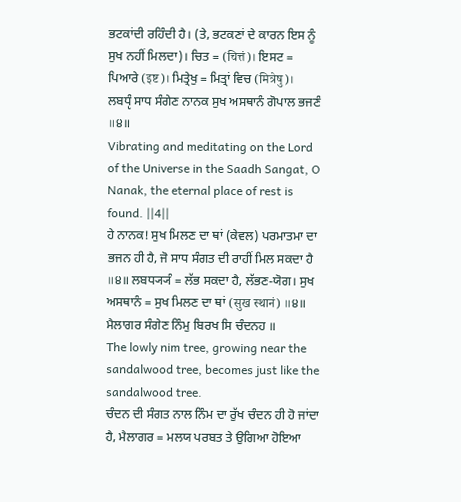ਭਟਕਾਂਦੀ ਰਹਿੰਦੀ ਹੈ। (ਤੇ, ਭਟਕਣਾਂ ਦੇ ਕਾਰਨ ਇਸ ਨੂੰ ਸੁਖ ਨਹੀਂ ਮਿਲਦਾ)। ਚਿਤ = (चित्तं)। ਇਸਟ = ਪਿਆਰੇ (इष्ट)। ਮਿਤ੍ਰੇਖੁ = ਮਿਤ੍ਰਾਂ ਵਿਚ (मित्रेषु)।
ਲਬਧੵੰ ਸਾਧ ਸੰਗੇਣ ਨਾਨਕ ਸੁਖ ਅਸਥਾਨੰ ਗੋਪਾਲ ਭਜਣੰ ॥੪॥
Vibrating and meditating on the Lord of the Universe in the Saadh Sangat, O Nanak, the eternal place of rest is found. ||4||
ਹੇ ਨਾਨਕ! ਸੁਖ ਮਿਲਣ ਦਾ ਥਾਂ (ਕੇਵਲ) ਪਰਮਾਤਮਾ ਦਾ ਭਜਨ ਹੀ ਹੈ, ਜੋ ਸਾਧ ਸੰਗਤ ਦੀ ਰਾਹੀਂ ਮਿਲ ਸਕਦਾ ਹੈ ॥੪॥ ਲਬਧ੍ਯ੍ਯੰ = ਲੱਭ ਸਕਦਾ ਹੈ, ਲੱਭਣ-ਯੋਗ। ਸੁਖ ਅਸਥਾਨੰ = ਸੁਖ ਮਿਲਣ ਦਾ ਥਾਂ (सुख स्थानं) ॥੪॥
ਮੈਲਾਗਰ ਸੰਗੇਣ ਨਿੰਮੁ ਬਿਰਖ ਸਿ ਚੰਦਨਹ ॥
The lowly nim tree, growing near the sandalwood tree, becomes just like the sandalwood tree.
ਚੰਦਨ ਦੀ ਸੰਗਤ ਨਾਲ ਨਿੰਮ ਦਾ ਰੁੱਖ ਚੰਦਨ ਹੀ ਹੋ ਜਾਂਦਾ ਹੈ, ਮੈਲਾਗਰ = ਮਲਯ ਪਰਬਤ ਤੇ ਉਗਿਆ ਹੋਇਆ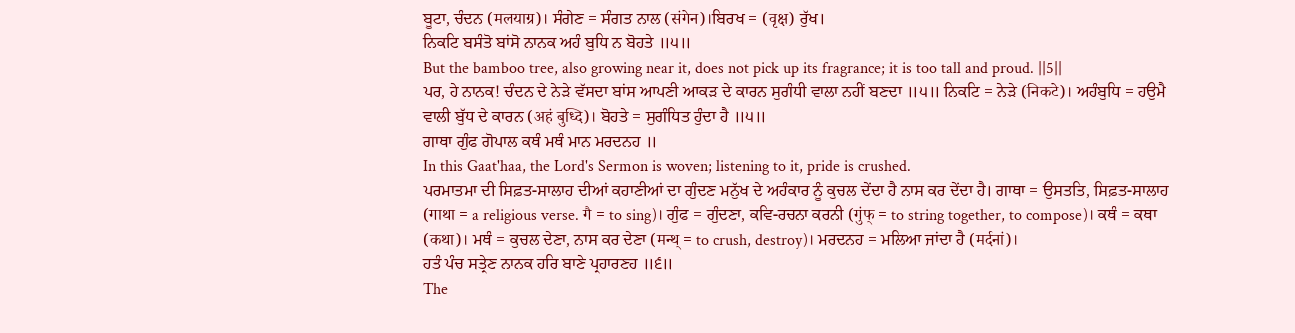ਬੂਟਾ, ਚੰਦਨ (मलयाग्र)। ਸੰਗੇਣ = ਸੰਗਤ ਨਾਲ (संगेन)।ਬਿਰਖ = (वृक्ष) ਰੁੱਖ।
ਨਿਕਟਿ ਬਸੰਤੋ ਬਾਂਸੋ ਨਾਨਕ ਅਹੰ ਬੁਧਿ ਨ ਬੋਹਤੇ ॥੫॥
But the bamboo tree, also growing near it, does not pick up its fragrance; it is too tall and proud. ||5||
ਪਰ, ਹੇ ਨਾਨਕ! ਚੰਦਨ ਦੇ ਨੇੜੇ ਵੱਸਦਾ ਬਾਂਸ ਆਪਣੀ ਆਕੜ ਦੇ ਕਾਰਨ ਸੁਗੰਧੀ ਵਾਲਾ ਨਹੀਂ ਬਣਦਾ ॥੫॥ ਨਿਕਟਿ = ਨੇੜੇ (निकटे)। ਅਹੰਬੁਧਿ = ਹਉਮੈ ਵਾਲੀ ਬੁੱਧ ਦੇ ਕਾਰਨ (अहं बुध्दि)। ਬੋਹਤੇ = ਸੁਗੰਧਿਤ ਹੁੰਦਾ ਹੈ ॥੫॥
ਗਾਥਾ ਗੁੰਫ ਗੋਪਾਲ ਕਥੰ ਮਥੰ ਮਾਨ ਮਰਦਨਹ ॥
In this Gaat'haa, the Lord's Sermon is woven; listening to it, pride is crushed.
ਪਰਮਾਤਮਾ ਦੀ ਸਿਫ਼ਤ-ਸਾਲਾਹ ਦੀਆਂ ਕਹਾਣੀਆਂ ਦਾ ਗੁੰਦਣ ਮਨੁੱਖ ਦੇ ਅਹੰਕਾਰ ਨੂੰ ਕੁਚਲ ਦੇਂਦਾ ਹੈ ਨਾਸ ਕਰ ਦੇਂਦਾ ਹੈ। ਗਾਥਾ = ਉਸਤਤਿ, ਸਿਫ਼ਤ-ਸਾਲਾਹ (गाथा = a religious verse. गै = to sing)। ਗੁੰਫ = ਗੁੰਦਣਾ, ਕਵਿ-ਰਚਨਾ ਕਰਨੀ (गुंफ् = to string together, to compose)। ਕਥੰ = ਕਥਾ (कथा)। ਮਥੰ = ਕੁਚਲ ਦੇਣਾ, ਨਾਸ ਕਰ ਦੇਣਾ (मन्थ् = to crush, destroy)। ਮਰਦਨਹ = ਮਲਿਆ ਜਾਂਦਾ ਹੈ (मर्दनां)।
ਹਤੰ ਪੰਚ ਸਤ੍ਰੇਣ ਨਾਨਕ ਹਰਿ ਬਾਣੇ ਪ੍ਰਹਾਰਣਹ ॥੬॥
The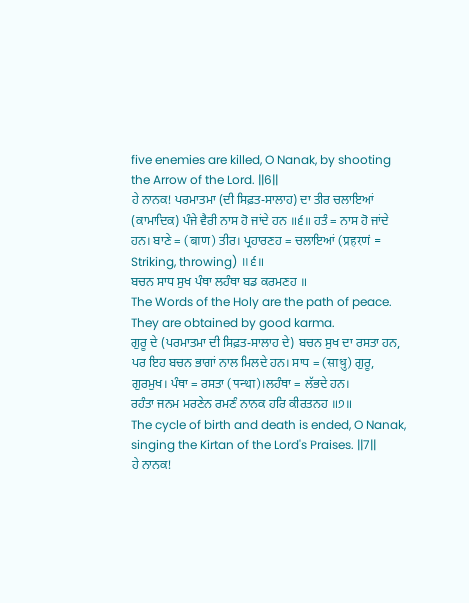five enemies are killed, O Nanak, by shooting the Arrow of the Lord. ||6||
ਹੇ ਨਾਨਕ! ਪਰਮਾਤਮਾ (ਦੀ ਸਿਫ਼ਤ-ਸਾਲਾਹ) ਦਾ ਤੀਰ ਚਲਾਇਆਂ (ਕਾਮਾਦਿਕ) ਪੰਜੇ ਵੈਰੀ ਨਾਸ ਹੋ ਜਾਂਦੇ ਹਨ ॥੬॥ ਹਤੰ = ਨਾਸ ਹੋ ਜਾਂਦੇ ਹਨ। ਬਾਣੇ = (बाण) ਤੀਰ। ਪ੍ਰਹਾਰਣਹ = ਚਲਾਇਆਂ (प्रहरणं = Striking, throwing) ॥੬॥
ਬਚਨ ਸਾਧ ਸੁਖ ਪੰਥਾ ਲਹੰਥਾ ਬਡ ਕਰਮਣਹ ॥
The Words of the Holy are the path of peace. They are obtained by good karma.
ਗੁਰੂ ਦੇ (ਪਰਮਾਤਮਾ ਦੀ ਸਿਫ਼ਤ-ਸਾਲਾਹ ਦੇ) ਬਚਨ ਸੁਖ ਦਾ ਰਸਤਾ ਹਨ, ਪਰ ਇਹ ਬਚਨ ਭਾਗਾਂ ਨਾਲ ਮਿਲਦੇ ਹਨ। ਸਾਧ = (साधु) ਗੁਰੂ, ਗੁਰਮੁਖ। ਪੰਥਾ = ਰਸਤਾ (पन्था)।ਲਹੰਥਾ = ਲੱਭਦੇ ਹਨ।
ਰਹੰਤਾ ਜਨਮ ਮਰਣੇਨ ਰਮਣੰ ਨਾਨਕ ਹਰਿ ਕੀਰਤਨਹ ॥੭॥
The cycle of birth and death is ended, O Nanak, singing the Kirtan of the Lord's Praises. ||7||
ਹੇ ਨਾਨਕ!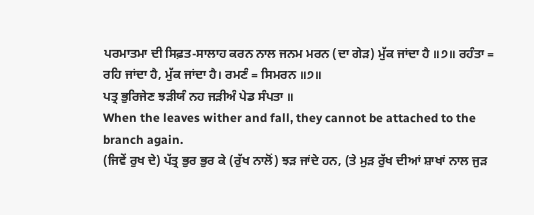ਪਰਮਾਤਮਾ ਦੀ ਸਿਫ਼ਤ-ਸਾਲਾਹ ਕਰਨ ਨਾਲ ਜਨਮ ਮਰਨ (ਦਾ ਗੇੜ) ਮੁੱਕ ਜਾਂਦਾ ਹੈ ॥੭॥ ਰਹੰਤਾ = ਰਹਿ ਜਾਂਦਾ ਹੈ, ਮੁੱਕ ਜਾਂਦਾ ਹੈ। ਰਮਣੰ = ਸਿਮਰਨ ॥੭॥
ਪਤ੍ਰ ਭੁਰਿਜੇਣ ਝੜੀਯੰ ਨਹ ਜੜੀਅੰ ਪੇਡ ਸੰਪਤਾ ॥
When the leaves wither and fall, they cannot be attached to the branch again.
(ਜਿਵੇਂ ਰੁਖ ਦੇ) ਪੱਤ੍ਰ ਭੁਰ ਭੁਰ ਕੇ (ਰੁੱਖ ਨਾਲੋਂ) ਝੜ ਜਾਂਦੇ ਹਨ, (ਤੇ ਮੁੜ ਰੁੱਖ ਦੀਆਂ ਸ਼ਾਖਾਂ ਨਾਲ ਜੁੜ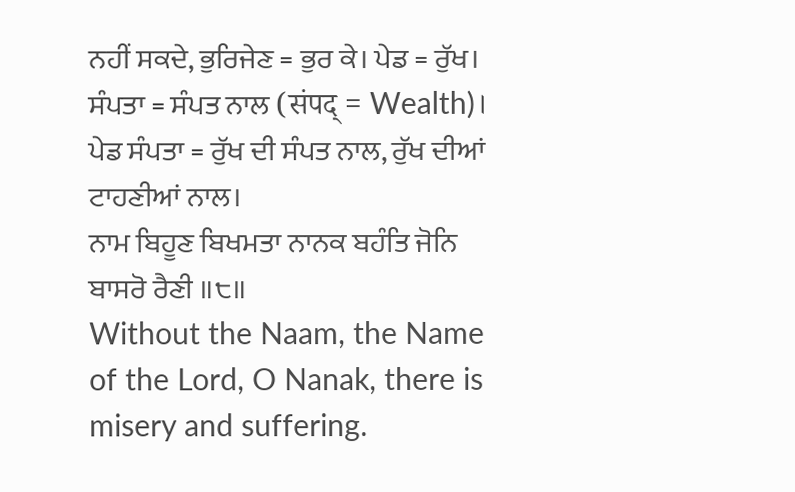ਨਹੀਂ ਸਕਦੇ, ਭੁਰਿਜੇਣ = ਭੁਰ ਕੇ। ਪੇਡ = ਰੁੱਖ। ਸੰਪਤਾ = ਸੰਪਤ ਨਾਲ (संपद् = Wealth)। ਪੇਡ ਸੰਪਤਾ = ਰੁੱਖ ਦੀ ਸੰਪਤ ਨਾਲ, ਰੁੱਖ ਦੀਆਂ ਟਾਹਣੀਆਂ ਨਾਲ।
ਨਾਮ ਬਿਹੂਣ ਬਿਖਮਤਾ ਨਾਨਕ ਬਹੰਤਿ ਜੋਨਿ ਬਾਸਰੋ ਰੈਣੀ ॥੮॥
Without the Naam, the Name of the Lord, O Nanak, there is misery and suffering.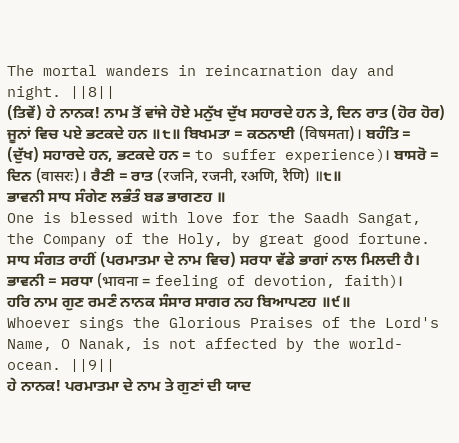The mortal wanders in reincarnation day and night. ||8||
(ਤਿਵੇਂ) ਹੇ ਨਾਨਕ! ਨਾਮ ਤੋਂ ਵਾਂਜੇ ਹੋਏ ਮਨੁੱਖ ਦੁੱਖ ਸਹਾਰਦੇ ਹਨ ਤੇ, ਦਿਨ ਰਾਤ (ਹੋਰ ਹੋਰ) ਜੂਨਾਂ ਵਿਚ ਪਏ ਭਟਕਦੇ ਹਨ ॥੮॥ ਬਿਖਮਤਾ = ਕਠਨਾਈ (विषमता)। ਬਹੰਤਿ = (ਦੁੱਖ) ਸਹਾਰਦੇ ਹਨ, ਭਟਕਦੇ ਹਨ = to suffer experience)। ਬਾਸਰੋ = ਦਿਨ (वासरः)। ਰੈਣੀ = ਰਾਤ (रजनि, रजनी, रअणि, रैणि) ॥੮॥
ਭਾਵਨੀ ਸਾਧ ਸੰਗੇਣ ਲਭੰਤੰ ਬਡ ਭਾਗਣਹ ॥
One is blessed with love for the Saadh Sangat, the Company of the Holy, by great good fortune.
ਸਾਧ ਸੰਗਤ ਰਾਹੀਂ (ਪਰਮਾਤਮਾ ਦੇ ਨਾਮ ਵਿਚ) ਸਰਧਾ ਵੱਡੇ ਭਾਗਾਂ ਨਾਲ ਮਿਲਦੀ ਹੈ। ਭਾਵਨੀ = ਸਰਧਾ (भावना = feeling of devotion, faith)।
ਹਰਿ ਨਾਮ ਗੁਣ ਰਮਣੰ ਨਾਨਕ ਸੰਸਾਰ ਸਾਗਰ ਨਹ ਬਿਆਪਣਹ ॥੯॥
Whoever sings the Glorious Praises of the Lord's Name, O Nanak, is not affected by the world-ocean. ||9||
ਹੇ ਨਾਨਕ! ਪਰਮਾਤਮਾ ਦੇ ਨਾਮ ਤੇ ਗੁਣਾਂ ਦੀ ਯਾਦ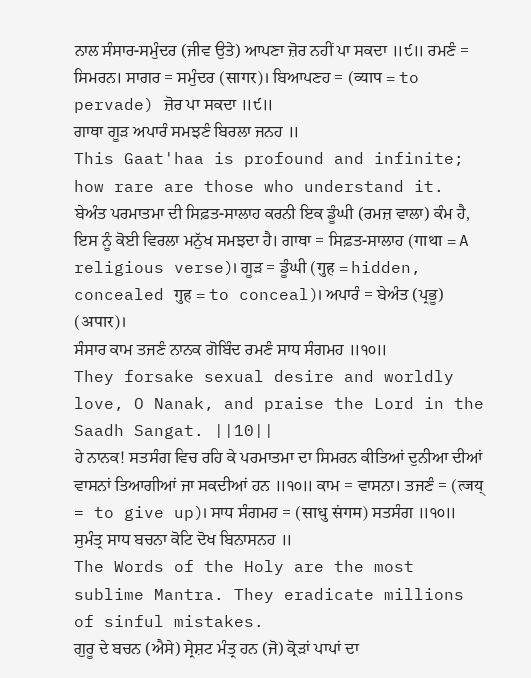ਨਾਲ ਸੰਸਾਰ-ਸਮੁੰਦਰ (ਜੀਵ ਉਤੇ) ਆਪਣਾ ਜ਼ੋਰ ਨਹੀਂ ਪਾ ਸਕਦਾ ॥੯॥ ਰਮਣੰ = ਸਿਮਰਨ। ਸਾਗਰ = ਸਮੁੰਦਰ (सागर)। ਬਿਆਪਣਹ = (व्याप = to pervade) ਜ਼ੋਰ ਪਾ ਸਕਦਾ ॥੯॥
ਗਾਥਾ ਗੂੜ ਅਪਾਰੰ ਸਮਝਣੰ ਬਿਰਲਾ ਜਨਹ ॥
This Gaat'haa is profound and infinite; how rare are those who understand it.
ਬੇਅੰਤ ਪਰਮਾਤਮਾ ਦੀ ਸਿਫ਼ਤ-ਸਾਲਾਹ ਕਰਨੀ ਇਕ ਡੂੰਘੀ (ਰਮਜ਼ ਵਾਲਾ) ਕੰਮ ਹੈ, ਇਸ ਨੂੰ ਕੋਈ ਵਿਰਲਾ ਮਨੁੱਖ ਸਮਝਦਾ ਹੈ। ਗਾਥਾ = ਸਿਫ਼ਤ-ਸਾਲਾਹ (गाथा = A religious verse)। ਗੂੜ = ਡੂੰਘੀ (गुह = hidden, concealed गुह = to conceal)। ਅਪਾਰੰ = ਬੇਅੰਤ (ਪ੍ਰਭੂ) (अपार)।
ਸੰਸਾਰ ਕਾਮ ਤਜਣੰ ਨਾਨਕ ਗੋਬਿੰਦ ਰਮਣੰ ਸਾਧ ਸੰਗਮਹ ॥੧੦॥
They forsake sexual desire and worldly love, O Nanak, and praise the Lord in the Saadh Sangat. ||10||
ਹੇ ਨਾਨਕ! ਸਤਸੰਗ ਵਿਚ ਰਹਿ ਕੇ ਪਰਮਾਤਮਾ ਦਾ ਸਿਮਰਨ ਕੀਤਿਆਂ ਦੁਨੀਆ ਦੀਆਂ ਵਾਸਨਾਂ ਤਿਆਗੀਆਂ ਜਾ ਸਕਦੀਆਂ ਹਨ ॥੧੦॥ ਕਾਮ = ਵਾਸਨਾ। ਤਜਣੰ = (त्जय् = to give up)। ਸਾਧ ਸੰਗਮਹ = (साधु संगम) ਸਤਸੰਗ ॥੧੦॥
ਸੁਮੰਤ੍ਰ ਸਾਧ ਬਚਨਾ ਕੋਟਿ ਦੋਖ ਬਿਨਾਸਨਹ ॥
The Words of the Holy are the most sublime Mantra. They eradicate millions of sinful mistakes.
ਗੁਰੂ ਦੇ ਬਚਨ (ਐਸੇ) ਸ੍ਰੇਸ਼ਟ ਮੰਤ੍ਰ ਹਨ (ਜੋ) ਕ੍ਰੋੜਾਂ ਪਾਪਾਂ ਦਾ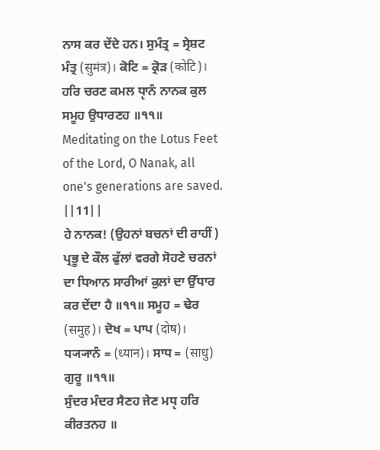ਨਾਸ ਕਰ ਦੇਂਦੇ ਹਨ। ਸੁਮੰਤ੍ਰ = ਸ੍ਰੇਸ਼ਟ ਮੰਤ੍ਰ (सुमंत्र)। ਕੋਟਿ = ਕ੍ਰੋੜ (कोटि)।
ਹਰਿ ਚਰਣ ਕਮਲ ਧੵਾਨੰ ਨਾਨਕ ਕੁਲ ਸਮੂਹ ਉਧਾਰਣਹ ॥੧੧॥
Meditating on the Lotus Feet of the Lord, O Nanak, all one's generations are saved. ||11||
ਹੇ ਨਾਨਕ! (ਉਹਨਾਂ ਬਚਨਾਂ ਦੀ ਰਾਹੀਂ) ਪ੍ਰਭੂ ਦੇ ਕੌਲ ਫੁੱਲਾਂ ਵਰਗੇ ਸੋਹਣੇ ਚਰਨਾਂ ਦਾ ਧਿਆਨ ਸਾਰੀਆਂ ਕੁਲਾਂ ਦਾ ਉੱਧਾਰ ਕਰ ਦੇਂਦਾ ਹੈ ॥੧੧॥ ਸਮੂਹ = ਢੇਰ (समुह)। ਦੋਖ = ਪਾਪ (दोष)। ਧ੍ਯ੍ਯਾਨੰ = (ध्यान)। ਸਾਧ = (साधु) ਗੁਰੂ ॥੧੧॥
ਸੁੰਦਰ ਮੰਦਰ ਸੈਣਹ ਜੇਣ ਮਧੵ ਹਰਿ ਕੀਰਤਨਹ ॥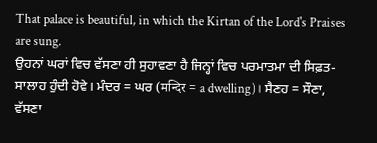That palace is beautiful, in which the Kirtan of the Lord's Praises are sung.
ਉਹਨਾਂ ਘਰਾਂ ਵਿਚ ਵੱਸਣਾ ਹੀ ਸੁਹਾਵਣਾ ਹੈ ਜਿਨ੍ਹਾਂ ਵਿਚ ਪਰਮਾਤਮਾ ਦੀ ਸਿਫ਼ਤ-ਸਾਲਾਹ ਹੁੰਦੀ ਹੋਵੇ। ਮੰਦਰ = ਘਰ (मन्दिर = a dwelling)। ਸੈਣਹ = ਸੌਣਾ, ਵੱਸਣਾ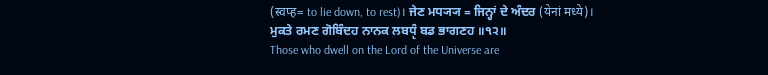(स्वप्ह= to lie down, to rest)। ਜੇਣ ਮਧ੍ਯ੍ਯ = ਜਿਨ੍ਹਾਂ ਦੇ ਅੰਦਰ (येनां मध्ये)।
ਮੁਕਤੇ ਰਮਣ ਗੋਬਿੰਦਹ ਨਾਨਕ ਲਬਧੵੰ ਬਡ ਭਾਗਣਹ ॥੧੨॥
Those who dwell on the Lord of the Universe are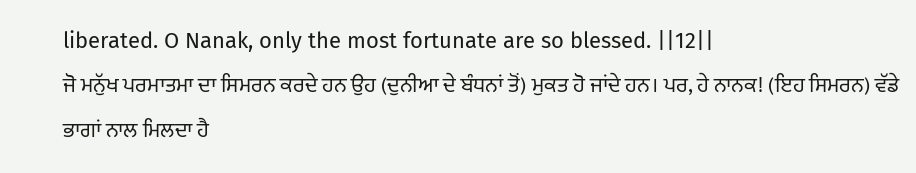liberated. O Nanak, only the most fortunate are so blessed. ||12||
ਜੋ ਮਨੁੱਖ ਪਰਮਾਤਮਾ ਦਾ ਸਿਮਰਨ ਕਰਦੇ ਹਨ ਉਹ (ਦੁਨੀਆ ਦੇ ਬੰਧਨਾਂ ਤੋਂ) ਮੁਕਤ ਹੋ ਜਾਂਦੇ ਹਨ। ਪਰ, ਹੇ ਨਾਨਕ! (ਇਹ ਸਿਮਰਨ) ਵੱਡੇ ਭਾਗਾਂ ਨਾਲ ਮਿਲਦਾ ਹੈ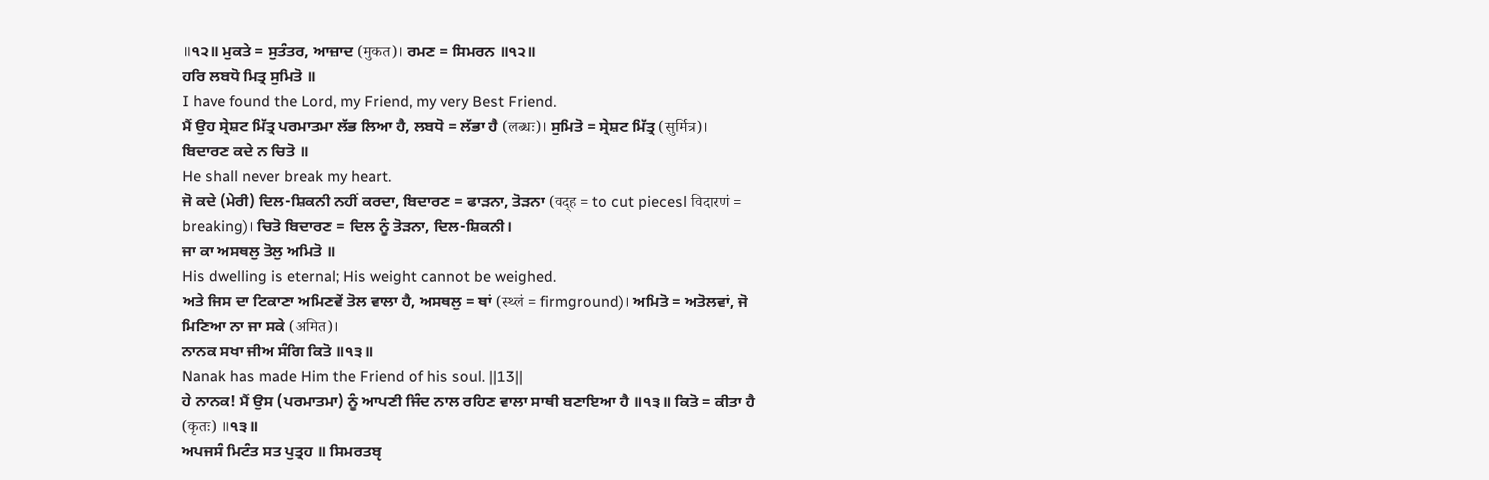॥੧੨॥ ਮੁਕਤੇ = ਸੁਤੰਤਰ, ਆਜ਼ਾਦ (मुकत)। ਰਮਣ = ਸਿਮਰਨ ॥੧੨॥
ਹਰਿ ਲਬਧੋ ਮਿਤ੍ਰ ਸੁਮਿਤੋ ॥
I have found the Lord, my Friend, my very Best Friend.
ਮੈਂ ਉਹ ਸ੍ਰੇਸ਼ਟ ਮਿੱਤ੍ਰ ਪਰਮਾਤਮਾ ਲੱਭ ਲਿਆ ਹੈ, ਲਬਧੋ = ਲੱਭਾ ਹੈ (लब्धः)। ਸੁਮਿਤੋ = ਸ੍ਰੇਸ਼ਟ ਮਿੱਤ੍ਰ (सुर्मित्र)।
ਬਿਦਾਰਣ ਕਦੇ ਨ ਚਿਤੋ ॥
He shall never break my heart.
ਜੋ ਕਦੇ (ਮੇਰੀ) ਦਿਲ-ਸ਼ਿਕਨੀ ਨਹੀਂ ਕਰਦਾ, ਬਿਦਾਰਣ = ਫਾੜਨਾ, ਤੋੜਨਾ (वद्ह = to cut piecesl विदारणं = breaking)। ਚਿਤੋ ਬਿਦਾਰਣ = ਦਿਲ ਨੂੰ ਤੋੜਨਾ, ਦਿਲ-ਸ਼ਿਕਨੀ।
ਜਾ ਕਾ ਅਸਥਲੁ ਤੋਲੁ ਅਮਿਤੋ ॥
His dwelling is eternal; His weight cannot be weighed.
ਅਤੇ ਜਿਸ ਦਾ ਟਿਕਾਣਾ ਅਮਿਣਵੇਂ ਤੋਲ ਵਾਲਾ ਹੈ, ਅਸਥਲੁ = ਥਾਂ (स्थ्लं = firmground)। ਅਮਿਤੋ = ਅਤੋਲਵਾਂ, ਜੋ ਮਿਣਿਆ ਨਾ ਜਾ ਸਕੇ (अमित)।
ਨਾਨਕ ਸਖਾ ਜੀਅ ਸੰਗਿ ਕਿਤੋ ॥੧੩॥
Nanak has made Him the Friend of his soul. ||13||
ਹੇ ਨਾਨਕ! ਮੈਂ ਉਸ (ਪਰਮਾਤਮਾ) ਨੂੰ ਆਪਣੀ ਜਿੰਦ ਨਾਲ ਰਹਿਣ ਵਾਲਾ ਸਾਥੀ ਬਣਾਇਆ ਹੈ ॥੧੩॥ ਕਿਤੋ = ਕੀਤਾ ਹੈ (कृतः) ॥੧੩॥
ਅਪਜਸੰ ਮਿਟੰਤ ਸਤ ਪੁਤ੍ਰਹ ॥ ਸਿਮਰਤਬੵ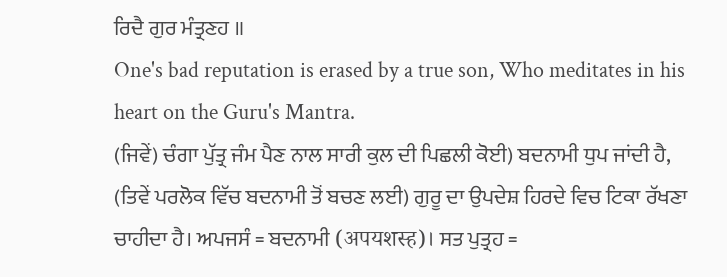ਰਿਦੈ ਗੁਰ ਮੰਤ੍ਰਣਹ ॥
One's bad reputation is erased by a true son, Who meditates in his heart on the Guru's Mantra.
(ਜਿਵੇਂ) ਚੰਗਾ ਪੁੱਤ੍ਰ ਜੰਮ ਪੈਣ ਨਾਲ ਸਾਰੀ ਕੁਲ ਦੀ ਪਿਛਲੀ ਕੋਈ) ਬਦਨਾਮੀ ਧੁਪ ਜਾਂਦੀ ਹੈ, (ਤਿਵੇਂ ਪਰਲੋਕ ਵਿੱਚ ਬਦਨਾਮੀ ਤੋਂ ਬਚਣ ਲਈ) ਗੁਰੂ ਦਾ ਉਪਦੇਸ਼ ਹਿਰਦੇ ਵਿਚ ਟਿਕਾ ਰੱਖਣਾ ਚਾਹੀਦਾ ਹੈ। ਅਪਜਸੰ = ਬਦਨਾਮੀ (अपयशस्ह)। ਸਤ ਪੁਤ੍ਰਹ =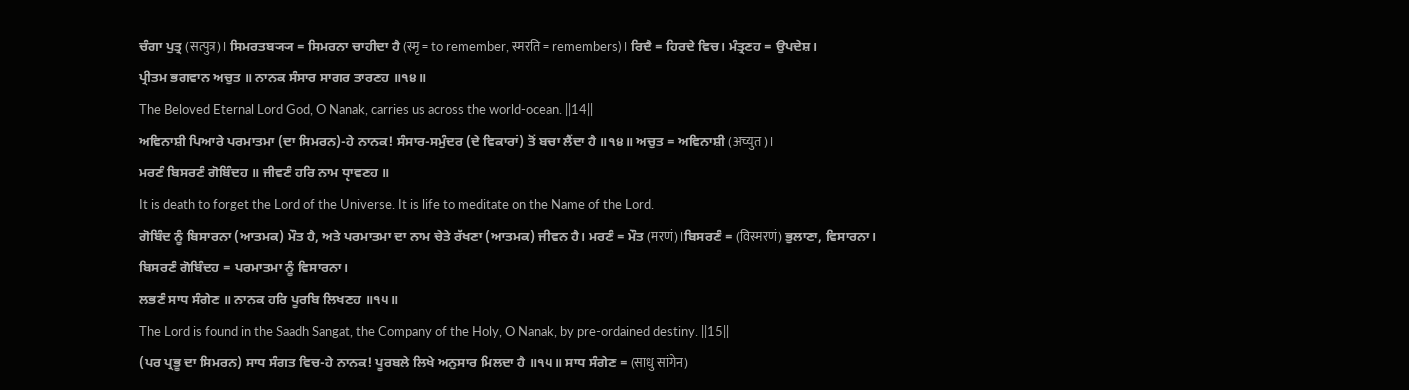ਚੰਗਾ ਪੁਤ੍ਰ (सत्पुत्र)। ਸਿਮਰਤਬ੍ਯ੍ਯ = ਸਿਮਰਨਾ ਚਾਹੀਦਾ ਹੈ (स्मृ = to remember, स्मरति = remembers)। ਰਿਦੈ = ਹਿਰਦੇ ਵਿਚ। ਮੰਤ੍ਰਣਹ = ਉਪਦੇਸ਼।
ਪ੍ਰੀਤਮ ਭਗਵਾਨ ਅਚੁਤ ॥ ਨਾਨਕ ਸੰਸਾਰ ਸਾਗਰ ਤਾਰਣਹ ॥੧੪॥
The Beloved Eternal Lord God, O Nanak, carries us across the world-ocean. ||14||
ਅਵਿਨਾਸ਼ੀ ਪਿਆਰੇ ਪਰਮਾਤਮਾ (ਦਾ ਸਿਮਰਨ)-ਹੇ ਨਾਨਕ! ਸੰਸਾਰ-ਸਮੁੰਦਰ (ਦੇ ਵਿਕਾਰਾਂ) ਤੋਂ ਬਚਾ ਲੈਂਦਾ ਹੈ ॥੧੪॥ ਅਚੁਤ = ਅਵਿਨਾਸ਼ੀ (अच्युत)।
ਮਰਣੰ ਬਿਸਰਣੰ ਗੋਬਿੰਦਹ ॥ ਜੀਵਣੰ ਹਰਿ ਨਾਮ ਧੵਾਵਣਹ ॥
It is death to forget the Lord of the Universe. It is life to meditate on the Name of the Lord.
ਗੋਬਿੰਦ ਨੂੰ ਬਿਸਾਰਨਾ (ਆਤਮਕ) ਮੌਤ ਹੈ, ਅਤੇ ਪਰਮਾਤਮਾ ਦਾ ਨਾਮ ਚੇਤੇ ਰੱਖਣਾ (ਆਤਮਕ) ਜੀਵਨ ਹੈ। ਮਰਣੰ = ਮੌਤ (मरणं)।ਬਿਸਰਣੰ = (विस्मरणं) ਭੁਲਾਣਾ, ਵਿਸਾਰਨਾ। ਬਿਸਰਣੰ ਗੋਬਿੰਦਹ = ਪਰਮਾਤਮਾ ਨੂੰ ਵਿਸਾਰਨਾ।
ਲਭਣੰ ਸਾਧ ਸੰਗੇਣ ॥ ਨਾਨਕ ਹਰਿ ਪੂਰਬਿ ਲਿਖਣਹ ॥੧੫॥
The Lord is found in the Saadh Sangat, the Company of the Holy, O Nanak, by pre-ordained destiny. ||15||
(ਪਰ ਪ੍ਰਭੂ ਦਾ ਸਿਮਰਨ) ਸਾਧ ਸੰਗਤ ਵਿਚ-ਹੇ ਨਾਨਕ! ਪੂਰਬਲੇ ਲਿਖੇ ਅਨੁਸਾਰ ਮਿਲਦਾ ਹੈ ॥੧੫॥ ਸਾਧ ਸੰਗੇਣ = (साधु सांगेन)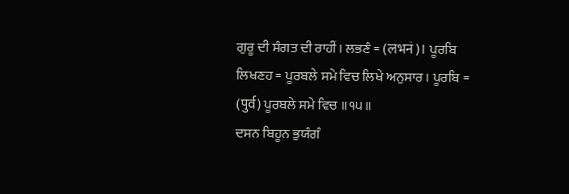ਗੁਰੂ ਦੀ ਸੰਗਤ ਦੀ ਰਾਹੀਂ। ਲਭਣੰ = (लभनं)। ਪੂਰਬਿ ਲਿਖਣਹ = ਪੂਰਬਲੇ ਸਮੇ ਵਿਚ ਲਿਖੇ ਅਨੁਸਾਰ। ਪੂਰਬਿ = (पुर्व) ਪੂਰਬਲੇ ਸਮੇ ਵਿਚ ॥੧੫॥
ਦਸਨ ਬਿਹੂਨ ਭੁਯੰਗੰ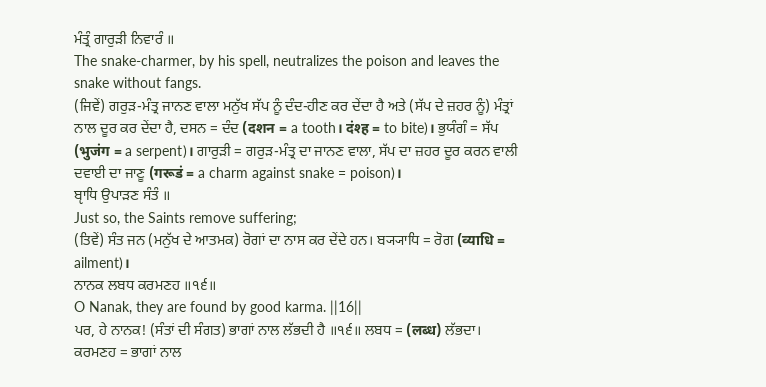ਮੰਤ੍ਰੰ ਗਾਰੁੜੀ ਨਿਵਾਰੰ ॥
The snake-charmer, by his spell, neutralizes the poison and leaves the snake without fangs.
(ਜਿਵੇਂ) ਗਰੁੜ-ਮੰਤ੍ਰ ਜਾਨਣ ਵਾਲਾ ਮਨੁੱਖ ਸੱਪ ਨੂੰ ਦੰਦ-ਹੀਣ ਕਰ ਦੇਂਦਾ ਹੈ ਅਤੇ (ਸੱਪ ਦੇ ਜ਼ਹਰ ਨੂੰ) ਮੰਤ੍ਰਾਂ ਨਾਲ ਦੂਰ ਕਰ ਦੇਂਦਾ ਹੈ, ਦਸਨ = ਦੰਦ (दशन = a tooth। दंश्ह = to bite)। ਭੁਯੰਗੰ = ਸੱਪ (भुजंग = a serpent)। ਗਾਰੁੜੀ = ਗਰੁੜ-ਮੰਤ੍ਰ ਦਾ ਜਾਨਣ ਵਾਲਾ, ਸੱਪ ਦਾ ਜ਼ਹਰ ਦੂਰ ਕਰਨ ਵਾਲੀ ਦਵਾਈ ਦਾ ਜਾਣੂ (गरूडं = a charm against snake = poison)।
ਬੵਾਧਿ ਉਪਾੜਣ ਸੰਤੰ ॥
Just so, the Saints remove suffering;
(ਤਿਵੇਂ) ਸੰਤ ਜਨ (ਮਨੁੱਖ ਦੇ ਆਤਮਕ) ਰੋਗਾਂ ਦਾ ਨਾਸ ਕਰ ਦੇਂਦੇ ਹਨ। ਬ੍ਯ੍ਯਾਧਿ = ਰੋਗ (व्याधि = ailment)।
ਨਾਨਕ ਲਬਧ ਕਰਮਣਹ ॥੧੬॥
O Nanak, they are found by good karma. ||16||
ਪਰ, ਹੇ ਨਾਨਕ! (ਸੰਤਾਂ ਦੀ ਸੰਗਤ) ਭਾਗਾਂ ਨਾਲ ਲੱਭਦੀ ਹੈ ॥੧੬॥ ਲਬਧ = (लब्ध) ਲੱਭਦਾ। ਕਰਮਣਹ = ਭਾਗਾਂ ਨਾਲ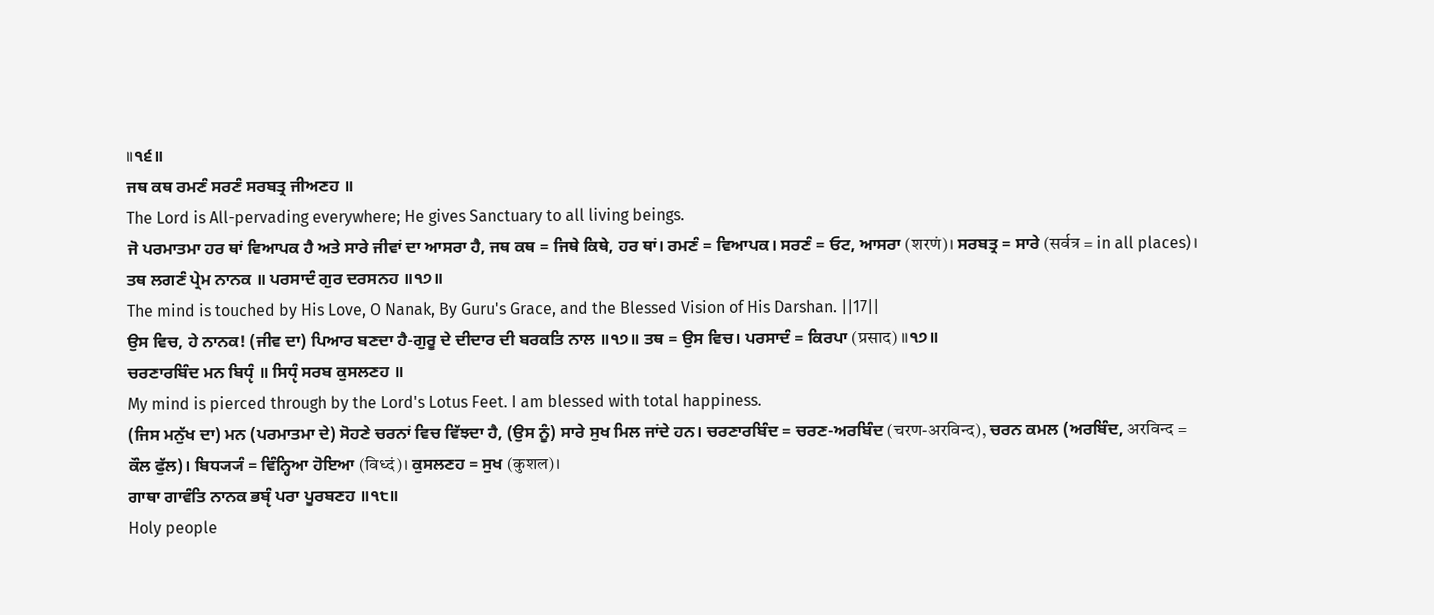॥੧੬॥
ਜਥ ਕਥ ਰਮਣੰ ਸਰਣੰ ਸਰਬਤ੍ਰ ਜੀਅਣਹ ॥
The Lord is All-pervading everywhere; He gives Sanctuary to all living beings.
ਜੋ ਪਰਮਾਤਮਾ ਹਰ ਥਾਂ ਵਿਆਪਕ ਹੈ ਅਤੇ ਸਾਰੇ ਜੀਵਾਂ ਦਾ ਆਸਰਾ ਹੈ, ਜਥ ਕਥ = ਜਿਥੇ ਕਿਥੇ, ਹਰ ਥਾਂ। ਰਮਣੰ = ਵਿਆਪਕ। ਸਰਣੰ = ਓਟ, ਆਸਰਾ (शरणं)। ਸਰਬਤ੍ਰ = ਸਾਰੇ (सर्वत्र = in all places)।
ਤਥ ਲਗਣੰ ਪ੍ਰੇਮ ਨਾਨਕ ॥ ਪਰਸਾਦੰ ਗੁਰ ਦਰਸਨਹ ॥੧੭॥
The mind is touched by His Love, O Nanak, By Guru's Grace, and the Blessed Vision of His Darshan. ||17||
ਉਸ ਵਿਚ, ਹੇ ਨਾਨਕ! (ਜੀਵ ਦਾ) ਪਿਆਰ ਬਣਦਾ ਹੈ-ਗੁਰੂ ਦੇ ਦੀਦਾਰ ਦੀ ਬਰਕਤਿ ਨਾਲ ॥੧੭॥ ਤਥ = ਉਸ ਵਿਚ। ਪਰਸਾਦੰ = ਕਿਰਪਾ (प्रसाद) ॥੧੭॥
ਚਰਣਾਰਬਿੰਦ ਮਨ ਬਿਧੵੰ ॥ ਸਿਧੵੰ ਸਰਬ ਕੁਸਲਣਹ ॥
My mind is pierced through by the Lord's Lotus Feet. I am blessed with total happiness.
(ਜਿਸ ਮਨੁੱਖ ਦਾ) ਮਨ (ਪਰਮਾਤਮਾ ਦੇ) ਸੋਹਣੇ ਚਰਨਾਂ ਵਿਚ ਵਿੱਝਦਾ ਹੈ, (ਉਸ ਨੂੰ) ਸਾਰੇ ਸੁਖ ਮਿਲ ਜਾਂਦੇ ਹਨ। ਚਰਣਾਰਬਿੰਦ = ਚਰਣ-ਅਰਬਿੰਦ (चरण-अरविन्द), ਚਰਨ ਕਮਲ (ਅਰਬਿੰਦ, अरविन्द = ਕੌਲ ਫੁੱਲ)। ਬਿਧ੍ਯ੍ਯੰ = ਵਿੰਨ੍ਹਿਆ ਹੋਇਆ (विध्दं)। ਕੁਸਲਣਹ = ਸੁਖ (कुशल)।
ਗਾਥਾ ਗਾਵੰਤਿ ਨਾਨਕ ਭਬੵੰ ਪਰਾ ਪੂਰਬਣਹ ॥੧੮॥
Holy people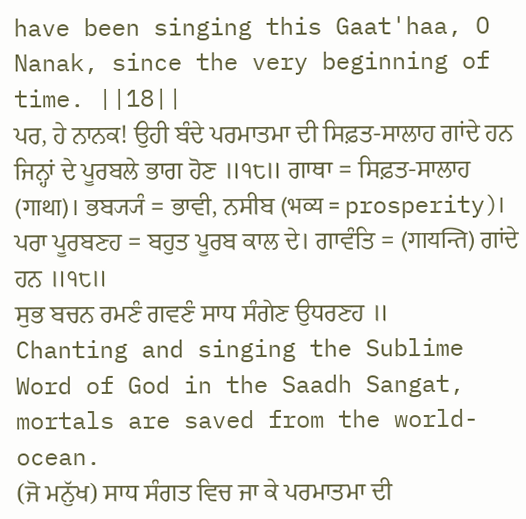have been singing this Gaat'haa, O Nanak, since the very beginning of time. ||18||
ਪਰ, ਹੇ ਨਾਨਕ! ਉਹੀ ਬੰਦੇ ਪਰਮਾਤਮਾ ਦੀ ਸਿਫ਼ਤ-ਸਾਲਾਹ ਗਾਂਦੇ ਹਨ ਜਿਨ੍ਹਾਂ ਦੇ ਪੂਰਬਲੇ ਭਾਗ ਹੋਣ ॥੧੮॥ ਗਾਥਾ = ਸਿਫ਼ਤ-ਸਾਲਾਹ (गाथा)। ਭਬ੍ਯ੍ਯੰ = ਭਾਵੀ, ਨਸੀਬ (भव्य = prosperity)। ਪਰਾ ਪੂਰਬਣਹ = ਬਹੁਤ ਪੂਰਬ ਕਾਲ ਦੇ। ਗਾਵੰਤਿ = (गायन्ति) ਗਾਂਦੇ ਹਨ ॥੧੮॥
ਸੁਭ ਬਚਨ ਰਮਣੰ ਗਵਣੰ ਸਾਧ ਸੰਗੇਣ ਉਧਰਣਹ ॥
Chanting and singing the Sublime Word of God in the Saadh Sangat, mortals are saved from the world-ocean.
(ਜੋ ਮਨੁੱਖ) ਸਾਧ ਸੰਗਤ ਵਿਚ ਜਾ ਕੇ ਪਰਮਾਤਮਾ ਦੀ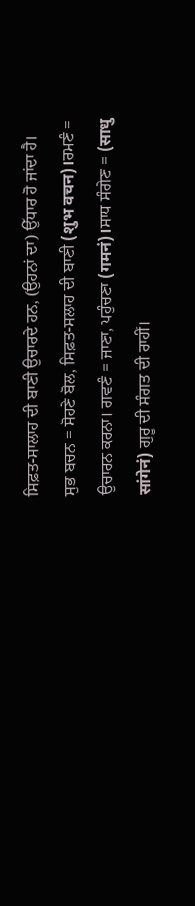ਸਿਫ਼ਤ-ਸਾਲਾਹ ਦੀ ਬਾਣੀ ਉਚਾਰਦੇ ਹਨ, (ਉਹਨਾਂ ਦਾ) ਉੱਧਾਰ ਹੋ ਜਾਂਦਾ ਹੈ। ਸੁਭ ਬਚਨ = ਸੋਹਣੇ ਬੋਲ, ਸਿਫ਼ਤ-ਸਲਾਹ ਦੀ ਬਾਣੀ (शुभ वचन)।ਰਮਣੰ = ਉਚਾਰਨ ਕਰਨਾ। ਗਵਣੰ = ਜਾਣਾ, ਪਹੁੰਚਣਾ (गमनं)।ਸਾਧ ਸੰਗੇਣ = (साधु सांगेनं) ਗੁਰੂ ਦੀ ਸੰਗਤ ਦੀ ਰਾਹੀਂ।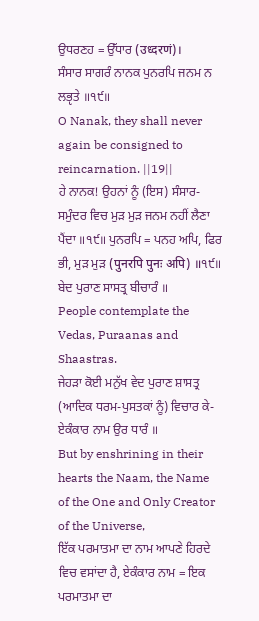ਉਧਰਣਹ = ਉੱਧਾਰ (उध्दरणं)।
ਸੰਸਾਰ ਸਾਗਰੰ ਨਾਨਕ ਪੁਨਰਪਿ ਜਨਮ ਨ ਲਭੵਤੇ ॥੧੯॥
O Nanak, they shall never again be consigned to reincarnation. ||19||
ਹੇ ਨਾਨਕ! ਉਹਨਾਂ ਨੂੰ (ਇਸ) ਸੰਸਾਰ-ਸਮੁੰਦਰ ਵਿਚ ਮੁੜ ਮੁੜ ਜਨਮ ਨਹੀਂ ਲੈਣਾ ਪੈਂਦਾ ॥੧੯॥ ਪੁਨਰਪਿ = ਪਨਹ ਅਪਿ, ਫਿਰ ਭੀ, ਮੁੜ ਮੁੜ (पुनरपि पुनः अपि) ॥੧੯॥
ਬੇਦ ਪੁਰਾਣ ਸਾਸਤ੍ਰ ਬੀਚਾਰੰ ॥
People contemplate the Vedas, Puraanas and Shaastras.
ਜੇਹੜਾ ਕੋਈ ਮਨੁੱਖ ਵੇਦ ਪੁਰਾਣ ਸ਼ਾਸਤ੍ਰ (ਆਦਿਕ ਧਰਮ-ਪੁਸਤਕਾਂ ਨੂੰ) ਵਿਚਾਰ ਕੇ-
ਏਕੰਕਾਰ ਨਾਮ ਉਰ ਧਾਰੰ ॥
But by enshrining in their hearts the Naam, the Name of the One and Only Creator of the Universe,
ਇੱਕ ਪਰਮਾਤਮਾ ਦਾ ਨਾਮ ਆਪਣੇ ਹਿਰਦੇ ਵਿਚ ਵਸਾਂਦਾ ਹੈ, ਏਕੰਕਾਰ ਨਾਮ = ਇਕ ਪਰਮਾਤਮਾ ਦਾ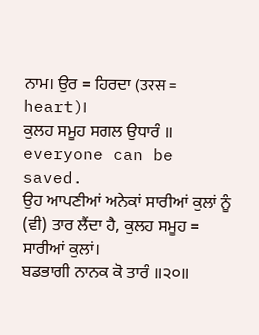ਨਾਮ। ਉਰ = ਹਿਰਦਾ (उरस = heart)।
ਕੁਲਹ ਸਮੂਹ ਸਗਲ ਉਧਾਰੰ ॥
everyone can be saved.
ਉਹ ਆਪਣੀਆਂ ਅਨੇਕਾਂ ਸਾਰੀਆਂ ਕੁਲਾਂ ਨੂੰ (ਵੀ) ਤਾਰ ਲੈਂਦਾ ਹੈ, ਕੁਲਹ ਸਮੂਹ = ਸਾਰੀਆਂ ਕੁਲਾਂ।
ਬਡਭਾਗੀ ਨਾਨਕ ਕੋ ਤਾਰੰ ॥੨੦॥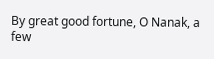By great good fortune, O Nanak, a few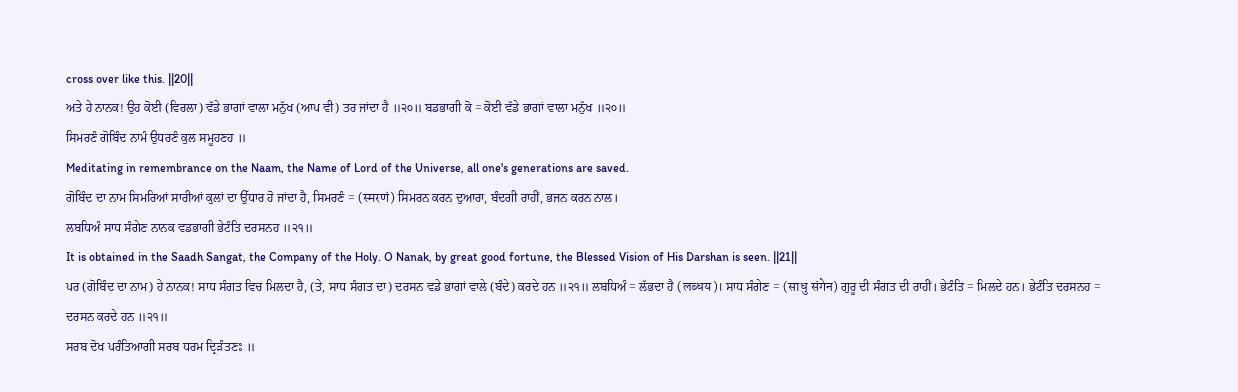cross over like this. ||20||
ਅਤੇ ਹੇ ਨਾਨਕ! ਉਹ ਕੋਈ (ਵਿਰਲਾ) ਵੱਡੇ ਭਾਗਾਂ ਵਾਲਾ ਮਨੁੱਖ (ਆਪ ਵੀ) ਤਰ ਜਾਂਦਾ ਹੈ ॥੨੦॥ ਬਡਭਾਗੀ ਕੋ = ਕੋਈ ਵੱਡੇ ਭਾਗਾਂ ਵਾਲਾ ਮਨੁੱਖ ॥੨੦॥
ਸਿਮਰਣੰ ਗੋਬਿੰਦ ਨਾਮੰ ਉਧਰਣੰ ਕੁਲ ਸਮੂਹਣਹ ॥
Meditating in remembrance on the Naam, the Name of Lord of the Universe, all one's generations are saved.
ਗੋਬਿੰਦ ਦਾ ਨਾਮ ਸਿਮਰਿਆਂ ਸਾਰੀਆਂ ਕੁਲਾਂ ਦਾ ਉੱਧਾਰ ਹੋ ਜਾਂਦਾ ਹੈ, ਸਿਮਰਣੰ = (स्मरणं) ਸਿਮਰਨ ਕਰਨ ਦੁਆਰਾ, ਬੰਦਗੀ ਰਾਹੀਂ, ਭਜਨ ਕਰਨ ਨਾਲ।
ਲਬਧਿਅੰ ਸਾਧ ਸੰਗੇਣ ਨਾਨਕ ਵਡਭਾਗੀ ਭੇਟੰਤਿ ਦਰਸਨਹ ॥੨੧॥
It is obtained in the Saadh Sangat, the Company of the Holy. O Nanak, by great good fortune, the Blessed Vision of His Darshan is seen. ||21||
ਪਰ (ਗੋਬਿੰਦ ਦਾ ਨਾਮ) ਹੇ ਨਾਨਕ! ਸਾਧ ਸੰਗਤ ਵਿਚ ਮਿਲਦਾ ਹੈ, (ਤੇ, ਸਾਧ ਸੰਗਤ ਦਾ) ਦਰਸਨ ਵਡੇ ਭਾਗਾਂ ਵਾਲੇ (ਬੰਦੇ) ਕਰਦੇ ਹਨ ॥੨੧॥ ਲਬਧਿਅੰ = ਲੱਭਦਾ ਹੈ (लब्धय)। ਸਾਧ ਸੰਗੇਣ = (साधु संगेन) ਗੁਰੂ ਦੀ ਸੰਗਤ ਦੀ ਰਾਹੀਂ। ਭੇਟੰਤਿ = ਮਿਲਦੇ ਹਨ। ਭੇਟੰਤਿ ਦਰਸਨਹ = ਦਰਸਨ ਕਰਦੇ ਹਨ ॥੨੧॥
ਸਰਬ ਦੋਖ ਪਰੰਤਿਆਗੀ ਸਰਬ ਧਰਮ ਦ੍ਰਿੜੰਤਣਃ ॥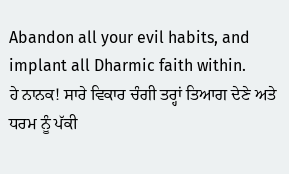Abandon all your evil habits, and implant all Dharmic faith within.
ਹੇ ਨਾਨਕ! ਸਾਰੇ ਵਿਕਾਰ ਚੰਗੀ ਤਰ੍ਹਾਂ ਤਿਆਗ ਦੇਣੇ ਅਤੇ ਧਰਮ ਨੂੰ ਪੱਕੀ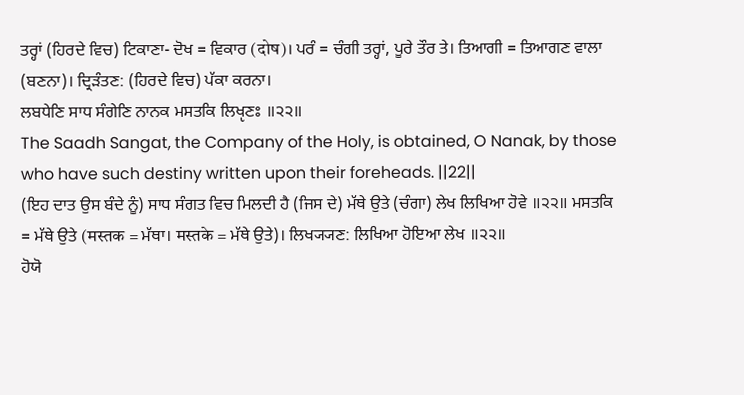ਤਰ੍ਹਾਂ (ਹਿਰਦੇ ਵਿਚ) ਟਿਕਾਣਾ- ਦੋਖ = ਵਿਕਾਰ (दोष)। ਪਰੰ = ਚੰਗੀ ਤਰ੍ਹਾਂ, ਪੂਰੇ ਤੌਰ ਤੇ। ਤਿਆਗੀ = ਤਿਆਗਣ ਵਾਲਾ (ਬਣਨਾ)। ਦ੍ਰਿੜੰਤਣ: (ਹਿਰਦੇ ਵਿਚ) ਪੱਕਾ ਕਰਨਾ।
ਲਬਧੇਣਿ ਸਾਧ ਸੰਗੇਣਿ ਨਾਨਕ ਮਸਤਕਿ ਲਿਖੵਣਃ ॥੨੨॥
The Saadh Sangat, the Company of the Holy, is obtained, O Nanak, by those who have such destiny written upon their foreheads. ||22||
(ਇਹ ਦਾਤ ਉਸ ਬੰਦੇ ਨੂੰ) ਸਾਧ ਸੰਗਤ ਵਿਚ ਮਿਲਦੀ ਹੈ (ਜਿਸ ਦੇ) ਮੱਥੇ ਉਤੇ (ਚੰਗਾ) ਲੇਖ ਲਿਖਿਆ ਹੋਵੇ ॥੨੨॥ ਮਸਤਕਿ = ਮੱਥੇ ਉਤੇ (मस्तक = ਮੱਥਾ। मस्तके = ਮੱਥੇ ਉਤੇ)। ਲਿਖ੍ਯ੍ਯਣ: ਲਿਖਿਆ ਹੋਇਆ ਲੇਖ ॥੨੨॥
ਹੋਯੋ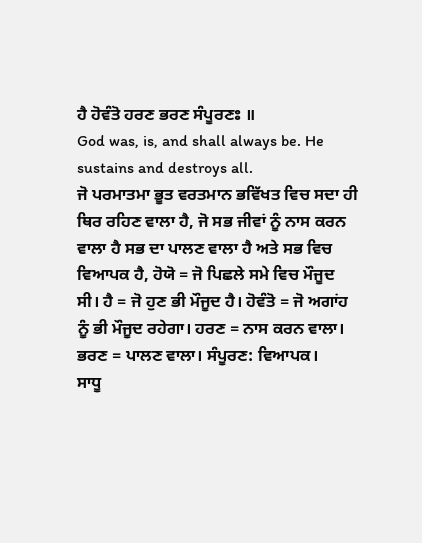ਹੈ ਹੋਵੰਤੋ ਹਰਣ ਭਰਣ ਸੰਪੂਰਣਃ ॥
God was, is, and shall always be. He sustains and destroys all.
ਜੋ ਪਰਮਾਤਮਾ ਭੂਤ ਵਰਤਮਾਨ ਭਵਿੱਖਤ ਵਿਚ ਸਦਾ ਹੀ ਥਿਰ ਰਹਿਣ ਵਾਲਾ ਹੈ, ਜੋ ਸਭ ਜੀਵਾਂ ਨੂੰ ਨਾਸ ਕਰਨ ਵਾਲਾ ਹੈ ਸਭ ਦਾ ਪਾਲਣ ਵਾਲਾ ਹੈ ਅਤੇ ਸਭ ਵਿਚ ਵਿਆਪਕ ਹੈ, ਹੋਯੋ = ਜੋ ਪਿਛਲੇ ਸਮੇ ਵਿਚ ਮੌਜੂਦ ਸੀ। ਹੈ = ਜੋ ਹੁਣ ਭੀ ਮੌਜੂਦ ਹੈ। ਹੋਵੰਤੋ = ਜੋ ਅਗਾਂਹ ਨੂੰ ਭੀ ਮੌਜੂਦ ਰਹੇਗਾ। ਹਰਣ = ਨਾਸ ਕਰਨ ਵਾਲਾ। ਭਰਣ = ਪਾਲਣ ਵਾਲਾ। ਸੰਪੂਰਣ: ਵਿਆਪਕ।
ਸਾਧੂ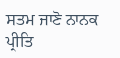ਸਤਮ ਜਾਣੋ ਨਾਨਕ ਪ੍ਰੀਤਿ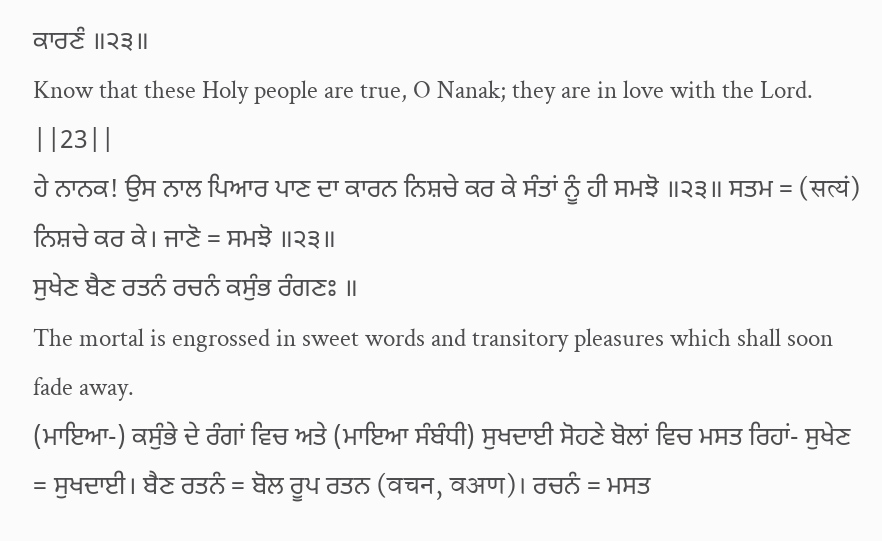ਕਾਰਣੰ ॥੨੩॥
Know that these Holy people are true, O Nanak; they are in love with the Lord. ||23||
ਹੇ ਨਾਨਕ! ਉਸ ਨਾਲ ਪਿਆਰ ਪਾਣ ਦਾ ਕਾਰਨ ਨਿਸ਼ਚੇ ਕਰ ਕੇ ਸੰਤਾਂ ਨੂੰ ਹੀ ਸਮਝੋ ॥੨੩॥ ਸਤਮ = (सत्यं) ਨਿਸ਼ਚੇ ਕਰ ਕੇ। ਜਾਣੋ = ਸਮਝੋ ॥੨੩॥
ਸੁਖੇਣ ਬੈਣ ਰਤਨੰ ਰਚਨੰ ਕਸੁੰਭ ਰੰਗਣਃ ॥
The mortal is engrossed in sweet words and transitory pleasures which shall soon fade away.
(ਮਾਇਆ-) ਕਸੁੰਭੇ ਦੇ ਰੰਗਾਂ ਵਿਚ ਅਤੇ (ਮਾਇਆ ਸੰਬੰਧੀ) ਸੁਖਦਾਈ ਸੋਹਣੇ ਬੋਲਾਂ ਵਿਚ ਮਸਤ ਰਿਹਾਂ- ਸੁਖੇਣ = ਸੁਖਦਾਈ। ਬੈਣ ਰਤਨੰ = ਬੋਲ ਰੂਪ ਰਤਨ (वचन, वअण)। ਰਚਨੰ = ਮਸਤ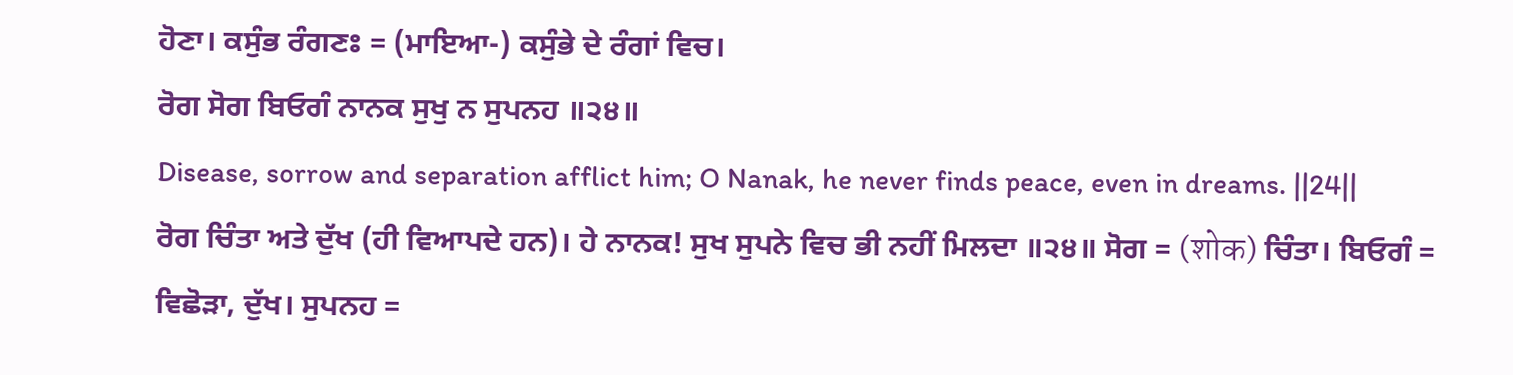ਹੋਣਾ। ਕਸੁੰਭ ਰੰਗਣਃ = (ਮਾਇਆ-) ਕਸੁੰਭੇ ਦੇ ਰੰਗਾਂ ਵਿਚ।
ਰੋਗ ਸੋਗ ਬਿਓਗੰ ਨਾਨਕ ਸੁਖੁ ਨ ਸੁਪਨਹ ॥੨੪॥
Disease, sorrow and separation afflict him; O Nanak, he never finds peace, even in dreams. ||24||
ਰੋਗ ਚਿੰਤਾ ਅਤੇ ਦੁੱਖ (ਹੀ ਵਿਆਪਦੇ ਹਨ)। ਹੇ ਨਾਨਕ! ਸੁਖ ਸੁਪਨੇ ਵਿਚ ਭੀ ਨਹੀਂ ਮਿਲਦਾ ॥੨੪॥ ਸੋਗ = (शोक) ਚਿੰਤਾ। ਬਿਓਗੰ = ਵਿਛੋੜਾ, ਦੁੱਖ। ਸੁਪਨਹ =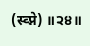(स्व्प्ने) ॥੨੪॥